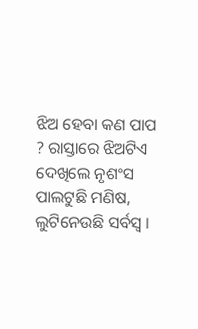ଝିଅ ହେବା କଣ ପାପ ? ରାସ୍ତାରେ ଝିଅଟିଏ ଦେଖିଲେ ନୃଶଂସ ପାଲଟୁଛି ମଣିଷ, ଲୁଟିନେଉଛି ସର୍ବସ୍ୱ ।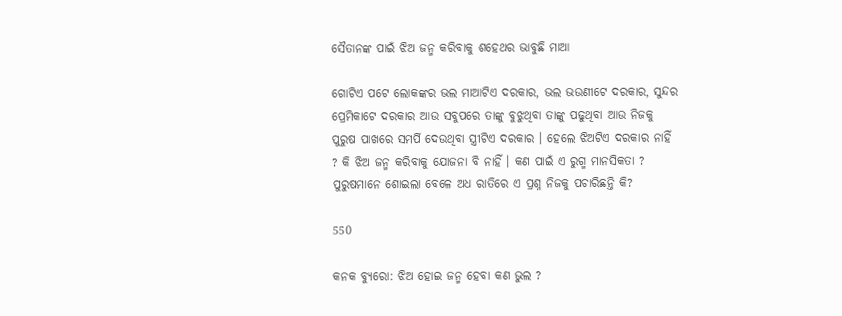ସୈତାନଙ୍କ ପାଇଁ ଝିଅ ଜନ୍ମ କରିବାକୁ ଶହେଥର ଭାବୁଛି ମାଆ

ଗୋଟିଏ ପଟେ ଲୋକଙ୍କର ଭଲ ମାଆଟିଏ ଦରକାର, ଭଲ ଭଉଣୀଟେ ଦରକାର, ସୁନ୍ଦର ପ୍ରେମିକାଟେ ଦରକାର ଆଉ ସବୁପରେ ତାଙ୍କୁ ବୁଝୁଥିବା ତାଙ୍କୁ ପଢୁଥିବା ଆଉ ନିଜକୁ ପୁରୁଷ ପାଖରେ ସମର୍ପି ଦେଉଥିବା ସ୍ତ୍ରୀଟିଏ ଦରକାର । ହେଲେ ଝିଅଟିଏ ଦରକାର ନାହିଁ ? କି ଝିଅ ଜନ୍ମ କରିବାକୁ ଯୋଜନା ବି ନାହିଁ । କଣ ପାଇଁ ଏ ରୁଗ୍ମ ମାନସିକତା ? ପୁରୁଷମାନେ ଶୋଇଲା ବେଳେ ଅଧ ରାତିରେ ଏ ପ୍ରଶ୍ନ ନିଜକୁ ପଚାରିଛନ୍ତି କି?

550

କନକ ବ୍ୟୁରୋ: ଝିଅ ହୋଇ ଜନ୍ମ ହେବା କଣ ଭୁଲ ?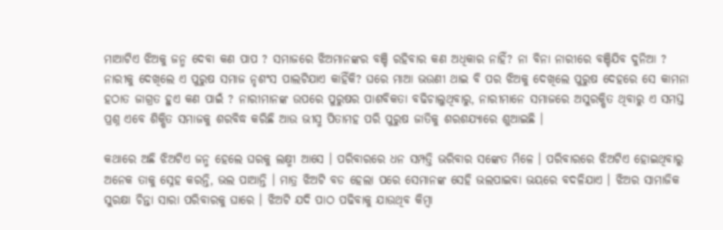ମାଆଟିଏ ଝିଅକୁ ଜନ୍ମ ଦେବା କଣ ପାପ ? ସମାଜରେ ଝିଅମାନଙ୍କର ବଞ୍ଚି ରହିବାର କଣ ଅଧିକାର ନାହିଁ? ନା ବିନା ନାରୀରେ ବଞ୍ଚିଯିବ ଦୁନିଆ ? ନାରୀକୁ ଦେଖିଲେ ଏ ପୁରୁଷ ସମାଜ ନୃଶଂସ ପାଲଟିଯାଏ କାହିଁକି? ଘରେ ମାଆ ଭଉଣୀ ଥାଇ ବି ପର ଝିଅକୁ ଦେଖିଲେ ପୁରୁଷ ଦେହରେ ସେ କାମନା ହଠାତ ଜାଗ୍ରତ ହୁଏ କଣ ପାଇଁ ? ନାରୀମାନଙ୍କ ଉପରେ ପୁରୁଷର ପାଶବିକତା ବଢିଚାଲୁଥିବାରୁ, ନାରୀମାନେ ସମାଜରେ ଅସୁରକ୍ଷିତ ଥିବାରୁ ଏ ସମସ୍ତ ପ୍ରଶ୍ନ ଏବେ ଶିକ୍ଷିତ ସମାଜକୁ ଶରବିଦ୍ଧ କରିଛି ଆଉ ଭୀସ୍ମ ପିତାମହ ପରି ପୁରୁଷ ଜାତିକୁ ଶରଶଯ୍ୟାରେ ଶୁଆଇଛି ।

କଥାରେ ଅଛି ଝିଅଟିଏ ଜନ୍ମ ହେଲେ ଘରକୁ ଲକ୍ଷ୍ମୀ ଆସେ । ପରିବାରରେ ଧନ ସମ୍ପତ୍ତି ଭରିବାର ସଙ୍କେତ ମିଳେ । ପରିବାରରେ ଝିଅଟିଏ ହୋଇଥିବାରୁ ଅନେକ ତାକୁ ସ୍ନେହ କରନ୍ତି, ଭଲ ପାଆନ୍ତି । ମାତ୍ର ଝିଅଟି ବଡ ହେଲା ପରେ ସେମାନଙ୍କ ସେହି ଭଲପାଇବା ଭୟରେ ବଦଳିଯାଏ । ଝିଅର ସାମାଜିକ ସୁରକ୍ଷା ଚିନ୍ତା ସାରା ପରିବାରକୁ ଘାରେ । ଝିଅଟି ଯଦି ପାଠ ପଢିବାକୁ ଯାଉଥିବ କିମ୍ବା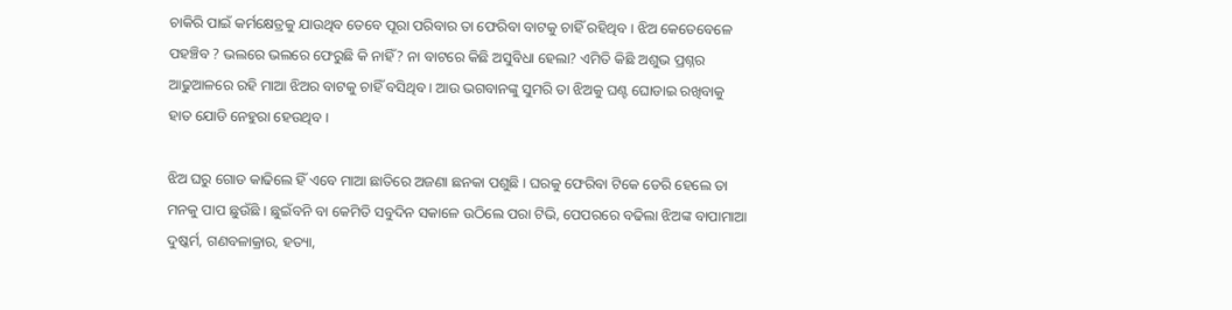ଚାକିରି ପାଇଁ କର୍ମକ୍ଷେତ୍ରକୁ ଯାଉଥିବ ତେବେ ପୂରା ପରିବାର ତା ଫେରିବା ବାଟକୁ ଚାହିଁ ରହିଥିବ । ଝିଅ କେତେବେଳେ ପହଞ୍ଚିବ ? ଭଲରେ ଭଲରେ ଫେରୁଛି କି ନାହିଁ? ନା ବାଟରେ କିଛି ଅସୁବିଧା ହେଲା? ଏମିତି କିଛି ଅଶୁଭ ପ୍ରଶ୍ନର ଆଢୁଆଳରେ ରହି ମାଆ ଝିଅର ବାଟକୁ ଚାହିଁ ବସିଥିବ । ଆଉ ଭଗବାନଙ୍କୁ ସୁମରି ତା ଝିଅକୁ ଘଣ୍ଟ ଘୋଡାଇ ରଖିବାକୁ ହାତ ଯୋଡି ନେହୁରା ହେଉଥିବ ।

ଝିଅ ଘରୁ ଗୋଡ କାଢିଲେ ହିଁ ଏବେ ମାଆ ଛାତିରେ ଅଜଣା ଛନକା ପଶୁଛି । ଘରକୁ ଫେରିବା ଟିକେ ଡେରି ହେଲେ ତା ମନକୁ ପାପ ଛୁଉଁଛି । ଛୁଇଁବନି ବା କେମିତି ସବୁଦିନ ସକାଳେ ଉଠିଲେ ପରା ଟିଭି, ପେପରରେ ବଢିଲା ଝିଅଙ୍କ ବାପାମାଆ ଦୁଷ୍କର୍ମ, ଗଣବଳାକ୍ରାର, ହତ୍ୟା,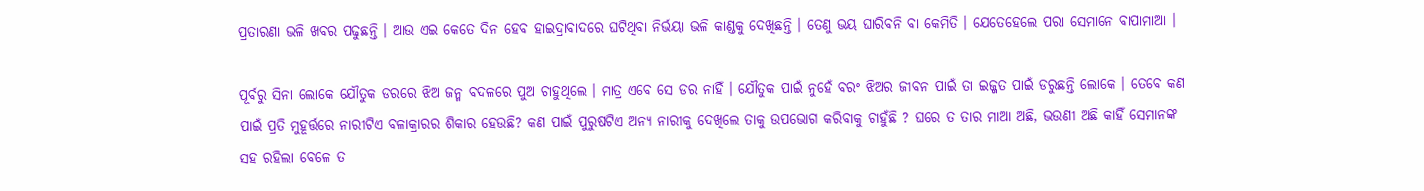ପ୍ରତାରଣା ଭଳି ଖବର ପଢୁଛନ୍ତି । ଆଉ ଏଇ କେତେ ଦିନ ହେବ ହାଇଦ୍ରାବାଦରେ ଘଟିଥିବା ନିର୍ଭୟା ଭଳି କାଣ୍ଡକୁ ଦେଖିଛନ୍ତି । ତେଣୁ ଭୟ ଘାରିବନି ବା କେମିତି । ଯେତେହେଲେ ପରା ସେମାନେ ବାପାମାଆ ।

ପୂର୍ବରୁ ସିନା ଲୋକେ ଯୌତୁକ ଡରରେ ଝିଅ ଜନ୍ମ ବଦଳରେ ପୁଅ ଚାହୁଥିଲେ । ମାତ୍ର ଏବେ ସେ ଡର ନାହିଁ । ଯୌତୁକ ପାଇଁ ନୁହେଁ ବରଂ ଝିଅର ଜୀବନ ପାଇଁ ତା ଇଜ୍ଜତ ପାଇଁ ଡରୁଛନ୍ତି ଲୋକେ । ତେବେ କଣ ପାଇଁ ପ୍ରତି ମୁହୂର୍ତ୍ତରେ ନାରୀଟିଏ ବଳାକ୍ରାରର ଶିକାର ହେଉଛି? କଣ ପାଇଁ ପୁରୁଷଟିଏ ଅନ୍ୟ ନାରୀକୁ ଦେଖିଲେ ତାକୁ ଉପଭୋଗ କରିବାକୁ ଚାହୁଁଛି ? ଘରେ ତ ତାର ମାଆ ଅଛି, ଭଉଣୀ ଅଛି କାହିଁ ସେମାନଙ୍କ ସହ ରହିଲା ବେଳେ ତ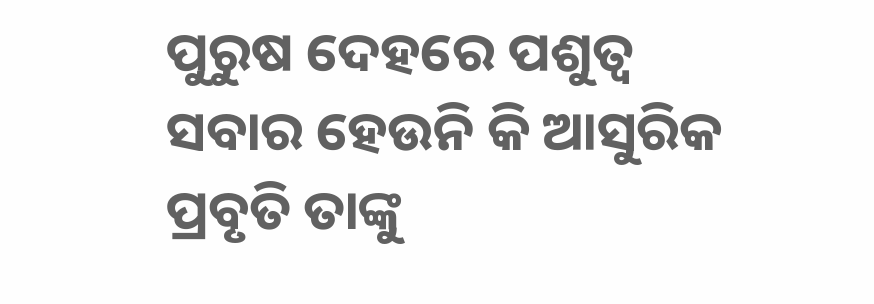ପୁରୁଷ ଦେହରେ ପଶୁତ୍ୱ ସବାର ହେଉନି କି ଆସୁରିକ ପ୍ରବୃତି ତାଙ୍କୁ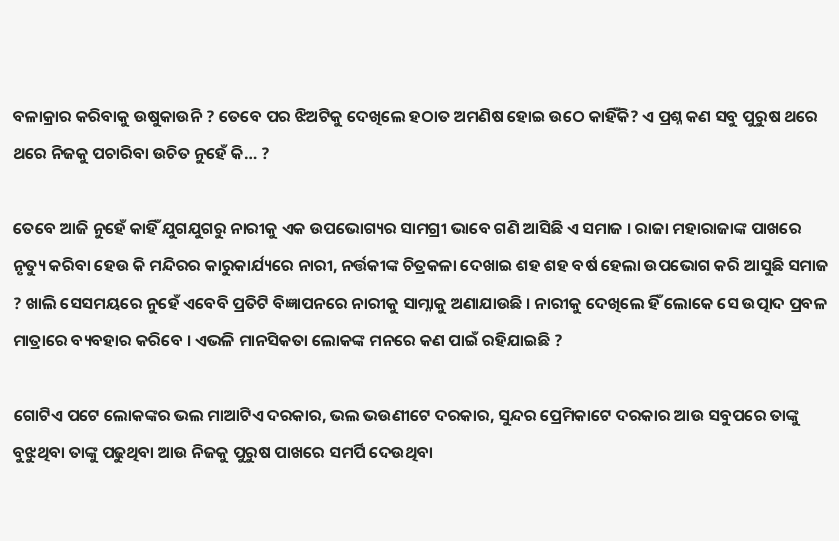ବଳାକ୍ରାର କରିବାକୁ ଉଷୁକାଉନି ? ତେବେ ପର ଝିଅଟିକୁ ଦେଖିଲେ ହଠାତ ଅମଣିଷ ହୋଇ ଉଠେ କାହିଁକି? ଏ ପ୍ରଶ୍ନ କଣ ସବୁ ପୁରୁଷ ଥରେ
ଥରେ ନିଜକୁ ପଚାରିବା ଉଚିତ ନୁହେଁ କି… ?

ତେବେ ଆଜି ନୁହେଁ କାହିଁ ଯୁଗଯୁଗରୁ ନାରୀକୁ ଏକ ଉପଭୋଗ୍ୟର ସାମଗ୍ରୀ ଭାବେ ଗଣି ଆସିଛି ଏ ସମାଜ । ରାଜା ମହାରାଜାଙ୍କ ପାଖରେ ନୃତ୍ୟୁ କରିବା ହେଉ କି ମନ୍ଦିରର କାରୁକାର୍ଯ୍ୟରେ ନାରୀ, ନର୍ତ୍ତକୀଙ୍କ ଚିତ୍ରକଳା ଦେଖାଇ ଶହ ଶହ ବର୍ଷ ହେଲା ଉପଭୋଗ କରି ଆସୁଛି ସମାଜ ? ଖାଲି ସେସମୟରେ ନୁହେଁ ଏବେବି ପ୍ରତିଟି ବିଜ୍ଞାପନରେ ନାରୀକୁ ସାମ୍ନାକୁ ଅଣାଯାଉଛି । ନାରୀକୁ ଦେଖିଲେ ହିଁ ଲୋକେ ସେ ଉତ୍ପାଦ ପ୍ରବଳ ମାତ୍ରାରେ ବ୍ୟବହାର କରିବେ । ଏଭଳି ମାନସିକତା ଲୋକଙ୍କ ମନରେ କଣ ପାଇଁ ରହିଯାଇଛି ?

ଗୋଟିଏ ପଟେ ଲୋକଙ୍କର ଭଲ ମାଆଟିଏ ଦରକାର, ଭଲ ଭଉଣୀଟେ ଦରକାର, ସୁନ୍ଦର ପ୍ରେମିକାଟେ ଦରକାର ଆଉ ସବୁପରେ ତାଙ୍କୁ ବୁଝୁଥିବା ତାଙ୍କୁ ପଢୁଥିବା ଆଉ ନିଜକୁ ପୁରୁଷ ପାଖରେ ସମର୍ପି ଦେଉଥିବା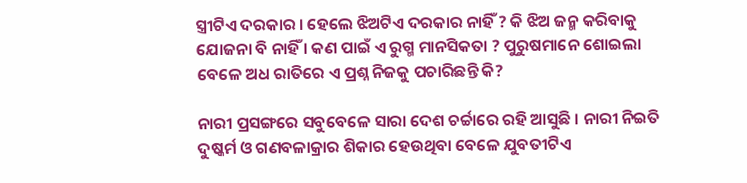ସ୍ତ୍ରୀଟିଏ ଦରକାର । ହେଲେ ଝିଅଟିଏ ଦରକାର ନାହିଁ ? କି ଝିଅ ଜନ୍ମ କରିବାକୁ ଯୋଜନା ବି ନାହିଁ । କଣ ପାଇଁ ଏ ରୁଗ୍ମ ମାନସିକତା ? ପୁରୁଷମାନେ ଶୋଇଲା ବେଳେ ଅଧ ରାତିରେ ଏ ପ୍ରଶ୍ନ ନିଜକୁ ପଚାରିଛନ୍ତି କି?

ନାରୀ ପ୍ରସଙ୍ଗରେ ସବୁବେଳେ ସାରା ଦେଶ ଚର୍ଚ୍ଚାରେ ରହି ଆସୁଛି । ନାରୀ ନିଇତି ଦୁଷ୍କର୍ମ ଓ ଗଣବଳାକ୍ରାର ଶିକାର ହେଉଥିବା ବେଳେ ଯୁବତୀଟିଏ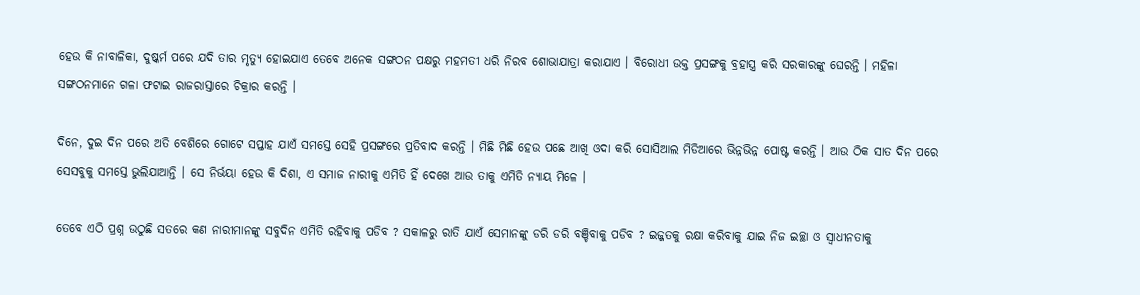ହେଉ କି ନାବାଳିକା, ଦୁଷ୍କର୍ମ ପରେ ଯଦି ତାର ମୃତ୍ୟୁ ହୋଇଯାଏ ତେବେ ଅନେକ ସଙ୍ଗଠନ ପକ୍ଷରୁ ମହମତୀ ଧରି ନିରବ ଶୋଭାଯାତ୍ରା କରାଯାଏ । ବିରୋଧୀ ଉକ୍ତ ପ୍ରସଙ୍ଗକୁ ବ୍ରହାସ୍ତ୍ର କରି ସରକାରଙ୍କୁ ଘେରନ୍ତି । ମହିଳା ସଙ୍ଗଠନମାନେ ଗଳା ଫଟାଇ ରାଜରାସ୍ତାରେ ଚିକ୍ରାର କରନ୍ତି ।

ଦିନେ, ଦୁଇ ଦିନ ପରେ ଅତି ବେଶିରେ ଗୋଟେ ସପ୍ତାହ ଯାଏଁ ସମସ୍ତେ ସେହି ପ୍ରସଙ୍ଗରେ ପ୍ରତିବାଦ କରନ୍ତି । ମିଛି ମିଛି ହେଉ ପଛେ ଆଖି ଓଦା କରି ସୋସିଆଲ ମିଡିଆରେ ଭିନ୍ନଭିନ୍ନ ପୋଷ୍ଟ କରନ୍ତି । ଆଉ ଠିକ ସାତ ଦିନ ପରେ ସେସବୁକୁ ସମସ୍ତେ ଭୁଲିଯାଆନ୍ତି । ସେ ନିର୍ଭୟା ହେଉ କି ଦିଶା, ଏ ସମାଜ ନାରୀକୁ ଏମିତି ହିଁ ଦେଖେ ଆଉ ତାକୁ ଏମିତି ନ୍ୟାୟ ମିଳେ ।

ତେବେ ଏଠି ପ୍ରଶ୍ନ ଉଠୁଛି ସତରେ କଣ ନାରୀମାନଙ୍କୁ ସବୁଦିନ ଏମିତି ରହିବାକୁ ପଡିବ ? ସକାଳରୁ ରାତି ଯାଏଁ ସେମାନଙ୍କୁ ଡରି ଡରି ବଞ୍ଚିବାକୁ ପଡିବ ? ଇଜ୍ଜତକୁ ରକ୍ଷା କରିବାକୁ ଯାଇ ନିଜ ଇଚ୍ଛା ଓ ସ୍ୱାଧୀନତାକୁ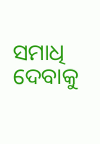ସମାଧି ଦେବାକୁ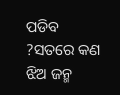ପଡିବ ?ସତରେ କଣ ଝିଅ ଜନ୍ମ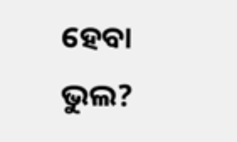ହେବା ଭୁଲ?